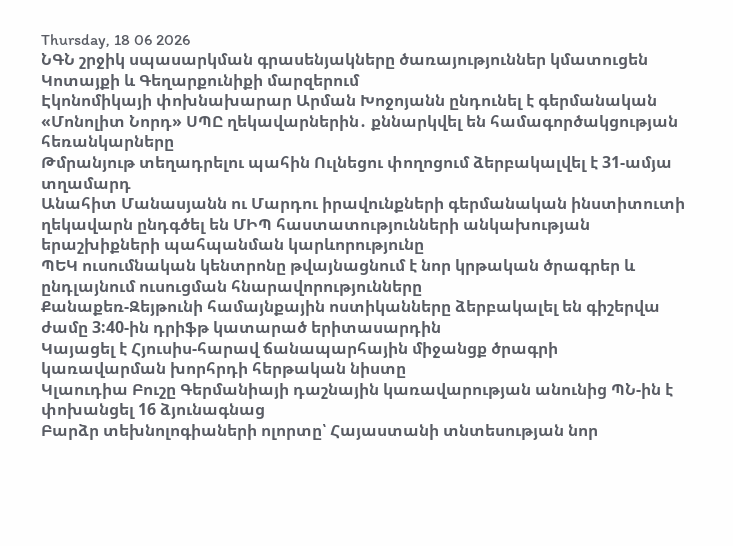Thursday, 18 06 2026
ՆԳՆ շրջիկ սպասարկման գրասենյակները ծառայություններ կմատուցեն Կոտայքի և Գեղարքունիքի մարզերում
Էկոնոմիկայի փոխնախարար Արման Խոջոյանն ընդունել է գերմանական «Մոնոլիտ Նորդ» ՍՊԸ ղեկավարներին․ քննարկվել են համագործակցության հեռանկարները
Թմրանյութ տեղադրելու պահին Ուլնեցու փողոցում ձերբակալվել է 31-ամյա տղամարդ
Անահիտ Մանասյանն ու Մարդու իրավունքների գերմանական ինստիտուտի ղեկավարն ընդգծել են ՄԻՊ հաստատությունների անկախության երաշխիքների պահպանման կարևորությունը
ՊԵԿ ուսումնական կենտրոնը թվայնացնում է նոր կրթական ծրագրեր և ընդլայնում ուսուցման հնարավորությունները
Քանաքեռ-Զեյթունի համայնքային ոստիկանները ձերբակալել են գիշերվա ժամը 3:40-ին դրիֆթ կատարած երիտասարդին
Կայացել է Հյուսիս-հարավ ճանապարհային միջանցք ծրագրի կառավարման խորհրդի հերթական նիստը
Կլաուդիա Բուշը Գերմանիայի դաշնային կառավարության անունից ՊՆ-ին է փոխանցել 16 ձյունագնաց
Բարձր տեխնոլոգիաների ոլորտը՝ Հայաստանի տնտեսության նոր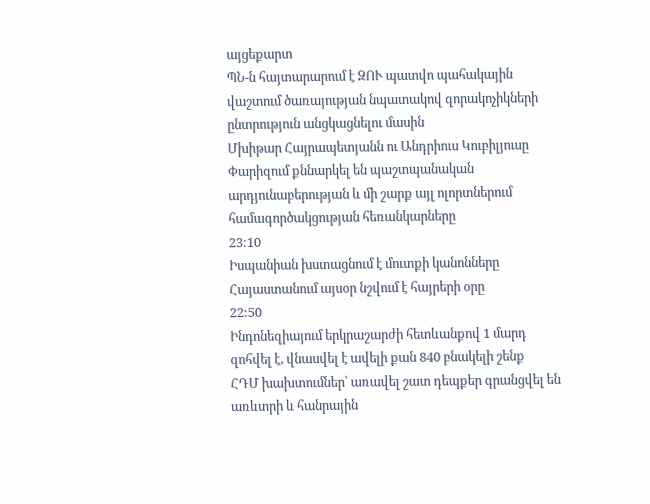այցեքարտ
ՊՆ-ն հայտարարում է ԶՈՒ պատվո պահակային վաշտում ծառայության նպատակով զորակոչիկների ընտրություն անցկացնելու մասին
Մխիթար Հայրապետյանն ու Անդրիուս Կուբիլյուսը Փարիզում քննարկել են պաշտպանական արդյունաբերության և մի շարք այլ ոլորտներում համագործակցության հեռանկարները
23:10
Իսպանիան խստացնում է մուտքի կանոնները
Հայաստանում այսօր նշվում է հայրերի օրը
22:50
Ինդոնեզիայում երկրաշարժի հետևանքով 1 մարդ զոհվել է, վնասվել է ավելի քան 840 բնակելի շենք
ՀԴՄ խախտումներ՝ առավել շատ դեպքեր գրանցվել են առևտրի և հանրային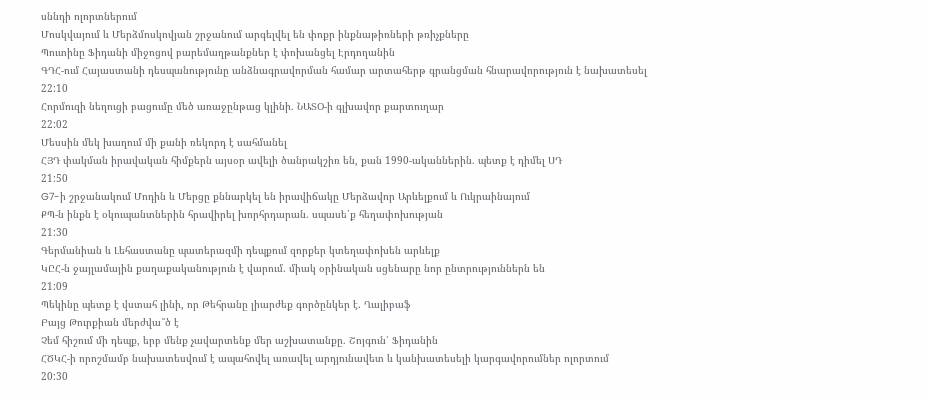սննդի ոլորտներում
Մոսկվայում և Մերձմոսկովյան շրջանում արգելվել են փոքր ինքնաթիռների թռիչքները
Պուտինը Ֆիդանի միջոցով բարեմաղթանքներ է փոխանցել Էրդողանին
ԳԴՀ-ում Հայաստանի դեսպանությունը անձնագրավորման համար արտահերթ գրանցման հնարավորություն է նախատեսել
22:10
Հորմուզի նեղուցի բացումը մեծ առաջընթաց կլինի. ՆԱՏՕ-ի գլխավոր քարտուղար
22:02
Մեսսին մեկ խաղում մի քանի ռեկորդ է սահմանել
ՀՅԴ փակման իրավական հիմքերն այսօր ավելի ծանրակշիռ են, քան 1990-ականներին. պետք է դիմել ՍԴ
21:50
G7-ի շրջանակում Մոդին և Մերցը քննարկել են իրավիճակը Մերձավոր Արևելքում և Ուկրաինայում
ՔՊ-ն ինքն է օկուպանտներին հրավիրել խորհրդարան. սպասե՛ք հեղափոխության
21:30
Գերմանիան և Լեհաստանը պատերազմի դեպքում զորքեր կտեղափոխեն արևելք
ԿԸՀ-ն ջայլամային քաղաքականություն է վարում. միակ օրինական սցենարը նոր ընտրություններն են
21:09
Պեկինը պետք է վստահ լինի, որ Թեհրանը լիարժեք գործընկեր է. Ղալիբաֆ
Բայց Թուրքիան մերժվա՞ծ է
Չեմ հիշում մի դեպք, երբ մենք չավարտենք մեր աշխատանքը. Շոյգուն՝ Ֆիդանին
ՀԾԿՀ-ի որոշմամբ նախատեսվում է ապահովել առավել արդյունավետ և կանխատեսելի կարգավորումներ ոլորտում
20:30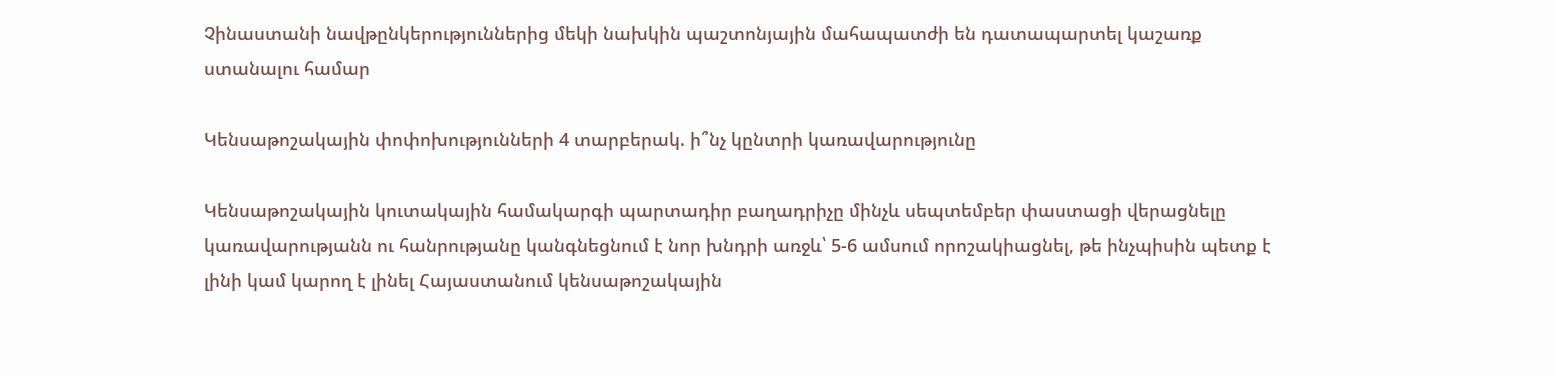Չինաստանի նավթընկերություններից մեկի նախկին պաշտոնյային մահապատժի են դատապարտել կաշառք ստանալու համար

Կենսաթոշակային փոփոխությունների 4 տարբերակ. ի՞նչ կընտրի կառավարությունը

Կենսաթոշակային կուտակային համակարգի պարտադիր բաղադրիչը մինչև սեպտեմբեր փաստացի վերացնելը կառավարությանն ու հանրությանը կանգնեցնում է նոր խնդրի առջև՝ 5-6 ամսում որոշակիացնել, թե ինչպիսին պետք է լինի կամ կարող է լինել Հայաստանում կենսաթոշակային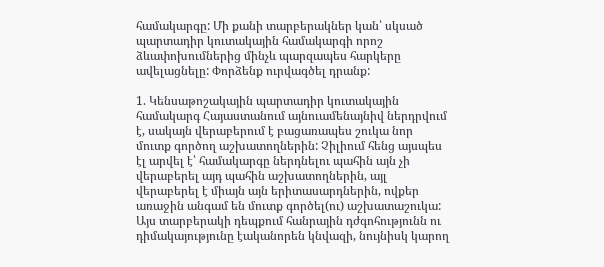համակարգը: Մի քանի տարբերակներ կան՝ սկսած պարտադիր կուտակային համակարգի որոշ ձևափոխումներից մինչև պարզապես հարկերը ավելացնելը: Փորձենք ուրվագծել դրանք:

1. Կենսաթոշակային պարտադիր կուտակային համակարգ Հայաստանում այնուամենայնիվ ներդրվում է, սակայն վերաբերում է բացառապես շուկա նոր մուտք գործող աշխատողներին: Չիլիում հենց այսպես էլ արվել է՝ համակարգը ներդնելու պահին այն չի վերաբերել այդ պահին աշխատողներին, այլ վերաբերել է միայն այն երիտասարդներին, ովքեր առաջին անգամ են մուտք գործել(ու) աշխատաշուկա: Այս տարբերակի դեպքում հանրային դժգոհությունն ու դիմակայությունը էականորեն կնվազի, նույնիսկ կարող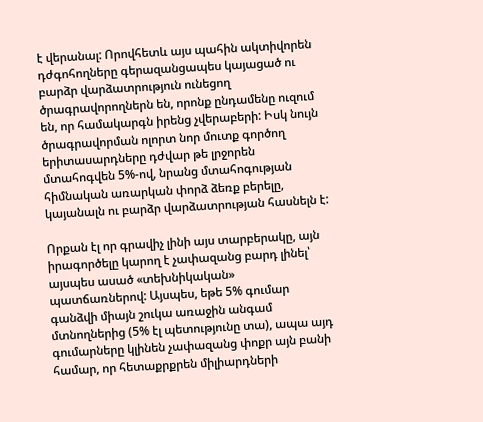է վերանալ: Որովհետև այս պահին ակտիվորեն դժգոհողները գերազանցապես կայացած ու բարձր վարձատրություն ունեցող ծրագրավորողներն են, որոնք ընդամենը ուզում են, որ համակարգն իրենց չվերաբերի: Իսկ նույն ծրագրավորման ոլորտ նոր մուտք գործող երիտասարդները դժվար թե լրջորեն մտահոգվեն 5%-ով, նրանց մտահոգության հիմնական առարկան փորձ ձեռք բերելը, կայանալն ու բարձր վարձատրության հասնելն է:

Որքան էլ որ գրավիչ լինի այս տարբերակը, այն իրագործելը կարող է չափազանց բարդ լինել՝ այսպես ասած «տեխնիկական» պատճառներով: Այսպես, եթե 5% գումար գանձվի միայն շուկա առաջին անգամ մտնողներից (5% էլ պետությունը տա), ապա այդ գումարները կլինեն չափազանց փոքր այն բանի համար, որ հետաքրքրեն միլիարդների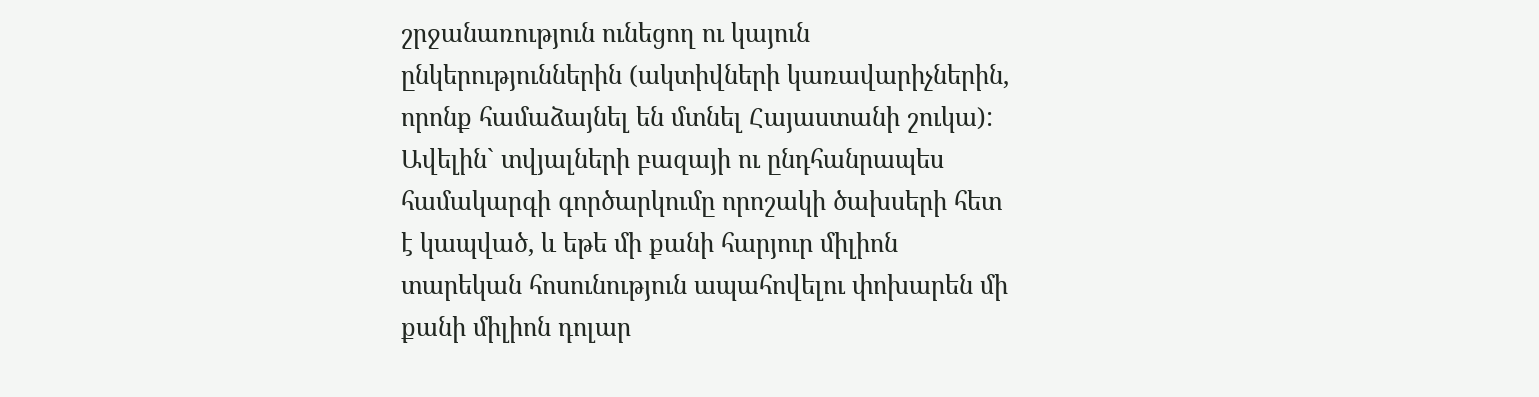շրջանառություն ունեցող ու կայուն ընկերություններին (ակտիվների կառավարիչներին, որոնք համաձայնել են մտնել Հայաստանի շուկա): Ավելին` տվյալների բազայի ու ընդհանրապես համակարգի գործարկումը որոշակի ծախսերի հետ է կապված, և եթե մի քանի հարյուր միլիոն տարեկան հոսունություն ապահովելու փոխարեն մի քանի միլիոն դոլար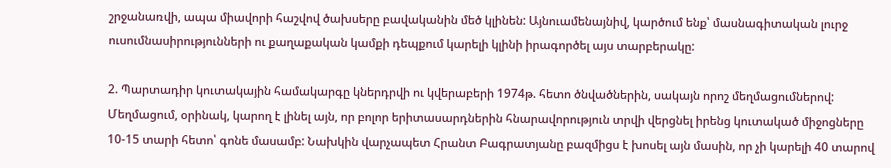շրջանառվի, ապա միավորի հաշվով ծախսերը բավականին մեծ կլինեն: Այնուամենայնիվ, կարծում ենք՝ մասնագիտական լուրջ ուսումնասիրությունների ու քաղաքական կամքի դեպքում կարելի կլինի իրագործել այս տարբերակը:

2. Պարտադիր կուտակային համակարգը կներդրվի ու կվերաբերի 1974թ. հետո ծնվածներին, սակայն որոշ մեղմացումներով: Մեղմացում, օրինակ, կարող է լինել այն, որ բոլոր երիտասարդներին հնարավորություն տրվի վերցնել իրենց կուտակած միջոցները 10-15 տարի հետո՝ գոնե մասամբ: Նախկին վարչապետ Հրանտ Բագրատյանը բազմիցս է խոսել այն մասին, որ չի կարելի 40 տարով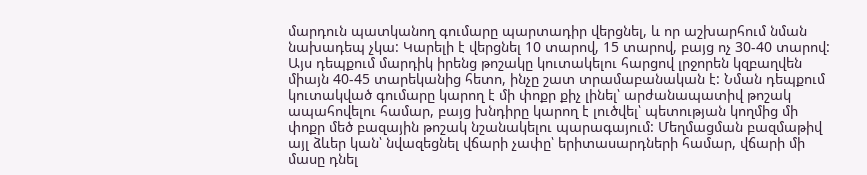մարդուն պատկանող գումարը պարտադիր վերցնել, և որ աշխարհում նման նախադեպ չկա: Կարելի է վերցնել 10 տարով, 15 տարով, բայց ոչ 30-40 տարով: Այս դեպքում մարդիկ իրենց թոշակը կուտակելու հարցով լրջորեն կզբաղվեն միայն 40-45 տարեկանից հետո, ինչը շատ տրամաբանական է: Նման դեպքում կուտակված գումարը կարող է մի փոքր քիչ լինել՝ արժանապատիվ թոշակ ապահովելու համար, բայց խնդիրը կարող է լուծվել՝ պետության կողմից մի փոքր մեծ բազային թոշակ նշանակելու պարագայում: Մեղմացման բազմաթիվ այլ ձևեր կան՝ նվազեցնել վճարի չափը՝ երիտասարդների համար, վճարի մի մասը դնել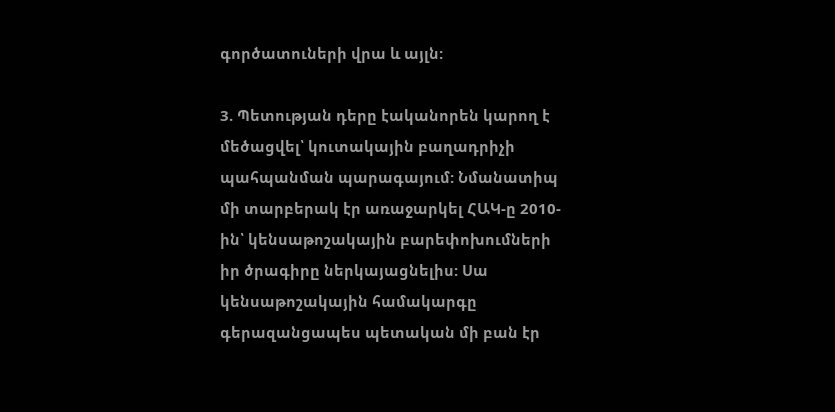գործատուների վրա և այլն:

3. Պետության դերը էականորեն կարող է մեծացվել՝ կուտակային բաղադրիչի պահպանման պարագայում: Նմանատիպ մի տարբերակ էր առաջարկել ՀԱԿ-ը 2010-ին՝ կենսաթոշակային բարեփոխումների իր ծրագիրը ներկայացնելիս: Սա կենսաթոշակային համակարգը գերազանցապես պետական մի բան էր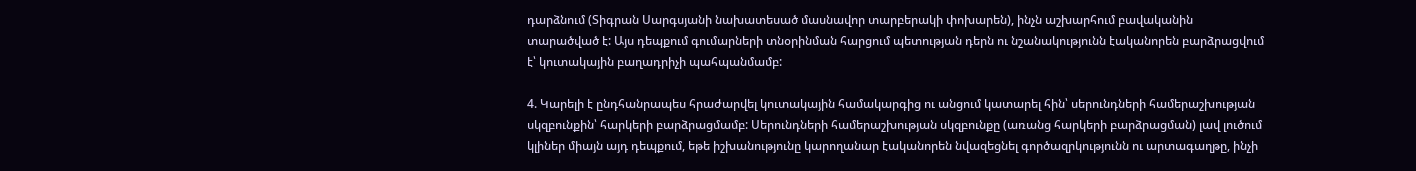դարձնում (Տիգրան Սարգսյանի նախատեսած մասնավոր տարբերակի փոխարեն), ինչն աշխարհում բավականին տարածված է: Այս դեպքում գումարների տնօրինման հարցում պետության դերն ու նշանակությունն էականորեն բարձրացվում է՝ կուտակային բաղադրիչի պահպանմամբ:

4. Կարելի է ընդհանրապես հրաժարվել կուտակային համակարգից ու անցում կատարել հին՝ սերունդների համերաշխության սկզբունքին՝ հարկերի բարձրացմամբ: Սերունդների համերաշխության սկզբունքը (առանց հարկերի բարձրացման) լավ լուծում կլիներ միայն այդ դեպքում, եթե իշխանությունը կարողանար էականորեն նվազեցնել գործազրկությունն ու արտագաղթը, ինչի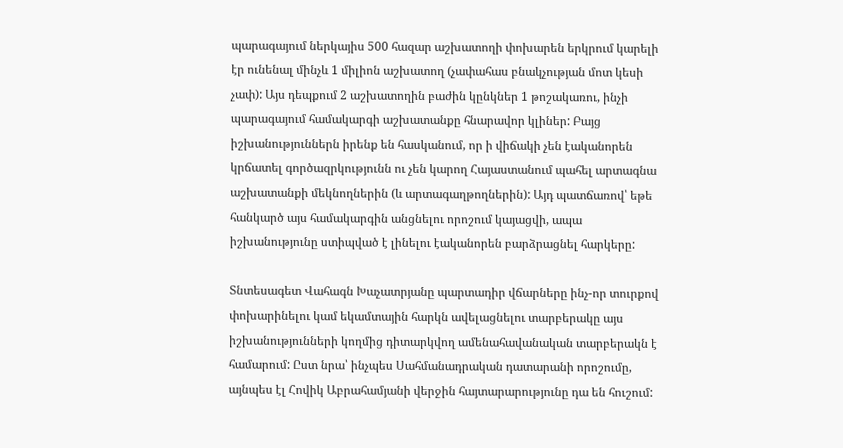պարագայում ներկայիս 500 հազար աշխատողի փոխարեն երկրում կարելի էր ունենալ մինչև 1 միլիոն աշխատող (չափահաս բնակչության մոտ կեսի չափ): Այս դեպքում 2 աշխատողին բաժին կընկներ 1 թոշակառու, ինչի պարագայում համակարգի աշխատանքը հնարավոր կլիներ: Բայց իշխանություններն իրենք են հասկանում, որ ի վիճակի չեն էականորեն կրճատել գործազրկությունն ու չեն կարող Հայաստանում պահել արտագնա աշխատանքի մեկնողներին (և արտագաղթողներին): Այդ պատճառով՝ եթե հանկարծ այս համակարգին անցնելու որոշում կայացվի, ապա իշխանությունը ստիպված է լինելու էականորեն բարձրացնել հարկերը:

Տնտեսագետ Վահագն Խաչատրյանը պարտադիր վճարները ինչ-որ տուրքով փոխարինելու կամ եկամտային հարկն ավելացնելու տարբերակը այս իշխանությունների կողմից դիտարկվող ամենահավանական տարբերակն է համարում: Ըստ նրա՝ ինչպես Սահմանադրական դատարանի որոշումը, այնպես էլ Հովիկ Աբրահամյանի վերջին հայտարարությունը դա են հուշում: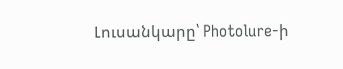Լուսանկարը՝ Photolure-ի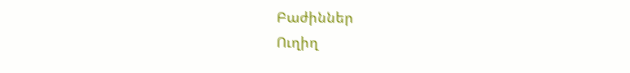Բաժիններ
Ուղիղ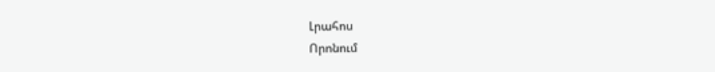Լրահոս
Որոնում